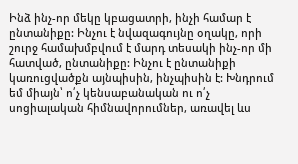Ինձ ինչ-որ մեկը կբացատրի, ինչի համար է ընտանիքը: Ինչու է նվազագույնը օղակը, որի շուրջ համախմբվում է մարդ տեսակի ինչ-որ մի հատված, ընտանիքը: Ինչու է ընտանիքի կառուցվածքն այնպիսին, ինչպիսին է: Խնդրում եմ միայն՝ ո՛չ կենսաբանական ու ո՛չ սոցիալական հիմնավորումներ, առավել ևս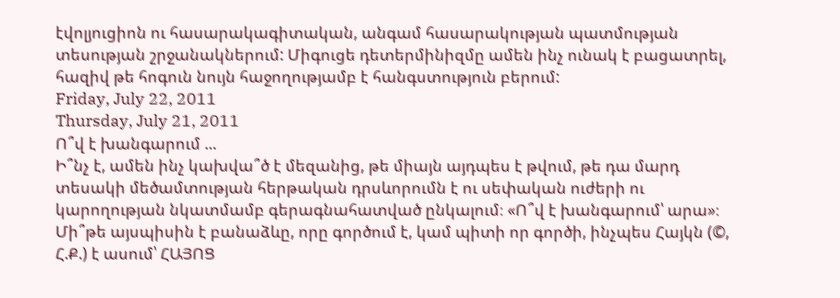էվոլյուցիոն ու հասարակագիտական, անգամ հասարակության պատմության տեսության շրջանակներում: Միգուցե դետերմինիզմը ամեն ինչ ունակ է բացատրել, հազիվ թե հոգուն նույն հաջողությամբ է հանգստություն բերում:
Friday, July 22, 2011
Thursday, July 21, 2011
Ո՞վ է խանգարում ...
Ի՞նչ է, ամեն ինչ կախվա՞ծ է մեզանից, թե միայն այդպես է թվում, թե դա մարդ տեսակի մեծամտության հերթական դրսևորումն է ու սեփական ուժերի ու կարողության նկատմամբ գերագնահատված ընկալում։ «Ո՞վ է խանգարում՝ արա»։ Մի՞թե այսպիսին է բանաձևը, որը գործում է, կամ պիտի որ գործի, ինչպես Հայկն (©, Հ.Ք.) է ասում՝ ՀԱՅՈՑ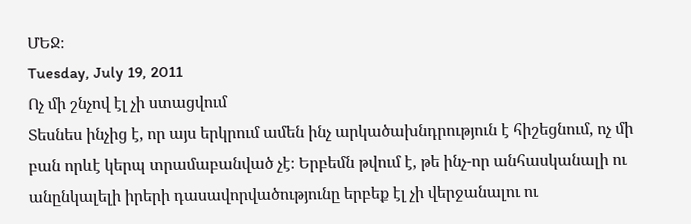ՄԵՋ։
Tuesday, July 19, 2011
Ոչ մի շնչով էլ չի ստացվում
Տեսնես ինչից է, որ այս երկրում ամեն ինչ արկածախնդրություն է հիշեցնում, ոչ մի բան որևէ կերպ տրամաբանված չէ։ Երբեմն թվում է, թե ինչ-որ անհասկանալի ու անընկալելի իրերի դասավորվածությունը երբեք էլ չի վերջանալու ու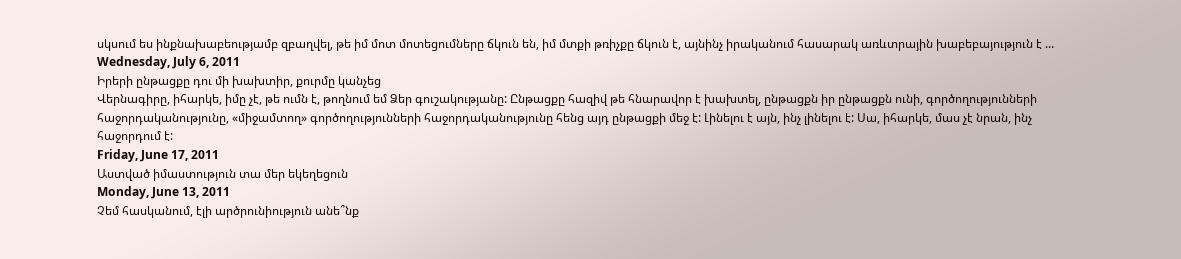սկսում ես ինքնախաբեությամբ զբաղվել, թե իմ մոտ մոտեցումները ճկուն են, իմ մտքի թռիչքը ճկուն է, այնինչ իրականում հասարակ առևտրային խաբեբայություն է ...
Wednesday, July 6, 2011
Իրերի ընթացքը դու մի խախտիր, քուրմը կանչեց
Վերնագիրը, իհարկե, իմը չէ, թե ումն է, թողնում եմ Ձեր գուշակությանը: Ընթացքը հազիվ թե հնարավոր է խախտել, ընթացքն իր ընթացքն ունի, գործողությունների հաջորդականությունը, «միջամտող» գործողությունների հաջորդականությունը հենց այդ ընթացքի մեջ է: Լինելու է այն, ինչ լինելու է: Սա, իհարկե, մաս չէ նրան, ինչ հաջորդում է:
Friday, June 17, 2011
Աստված իմաստություն տա մեր եկեղեցուն
Monday, June 13, 2011
Չեմ հասկանում, էլի արծրունիություն անե՞նք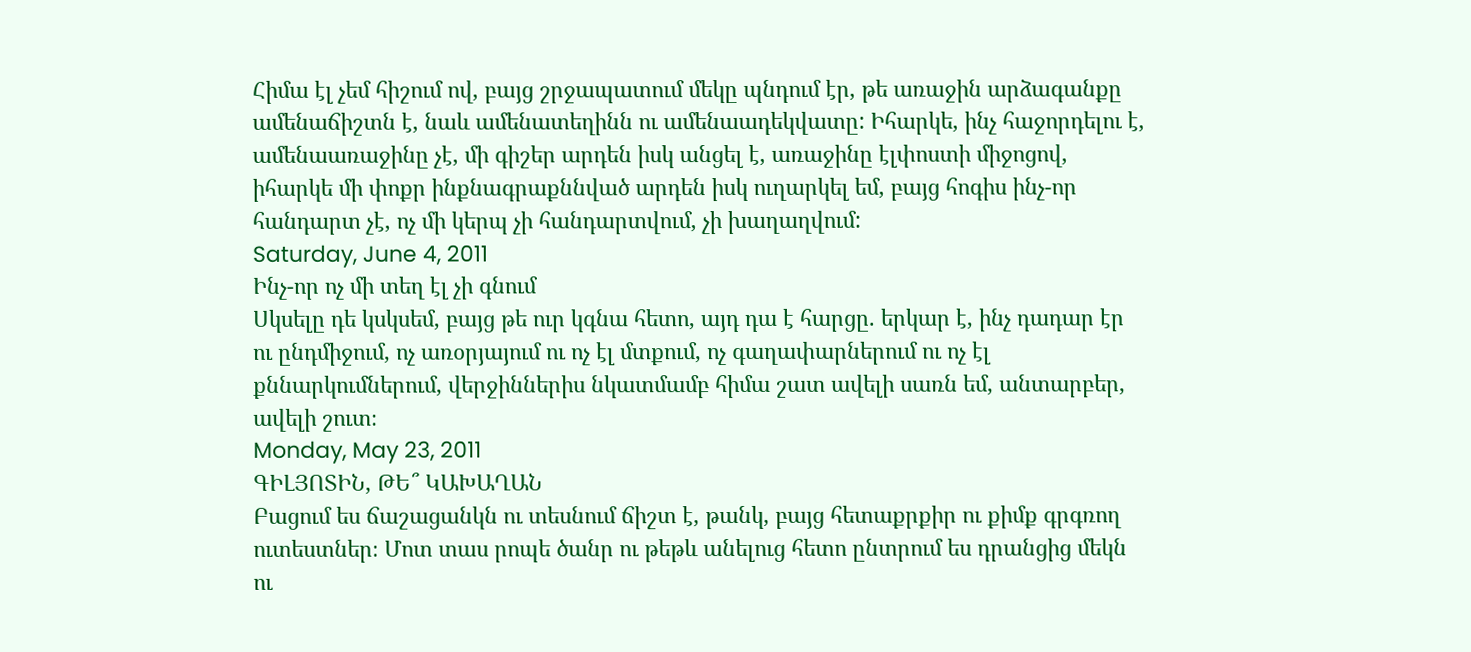Հիմա էլ չեմ հիշում ով, բայց շրջապատում մեկը պնդում էր, թե առաջին արձագանքը ամենաճիշտն է, նաև ամենատեղինն ու ամենաադեկվատը: Իհարկե, ինչ հաջորդելու է, ամենաառաջինը չէ, մի գիշեր արդեն իսկ անցել է, առաջինը էլփոստի միջոցով, իհարկե մի փոքր ինքնագրաքննված արդեն իսկ ուղարկել եմ, բայց հոգիս ինչ-որ հանդարտ չէ, ոչ մի կերպ չի հանդարտվում, չի խաղաղվում:
Saturday, June 4, 2011
Ինչ-որ ոչ մի տեղ էլ չի գնում
Սկսելը դե կսկսեմ, բայց թե ուր կգնա հետո, այդ դա է հարցը. երկար է, ինչ դադար էր ու ընդմիջում, ոչ առօրյայում ու ոչ էլ մտքում, ոչ գաղափարներում ու ոչ էլ քննարկումներում, վերջիններիս նկատմամբ հիմա շատ ավելի սառն եմ, անտարբեր, ավելի շուտ։
Monday, May 23, 2011
ԳԻԼՅՈՏԻՆ, ԹԵ՞ ԿԱԽԱՂԱՆ
Բացում ես ճաշացանկն ու տեսնում ճիշտ է, թանկ, բայց հետաքրքիր ու քիմք գրգռող ուտեստներ։ Մոտ տաս րոպե ծանր ու թեթև անելուց հետո ընտրում ես դրանցից մեկն ու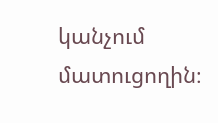կանչում մատուցողին։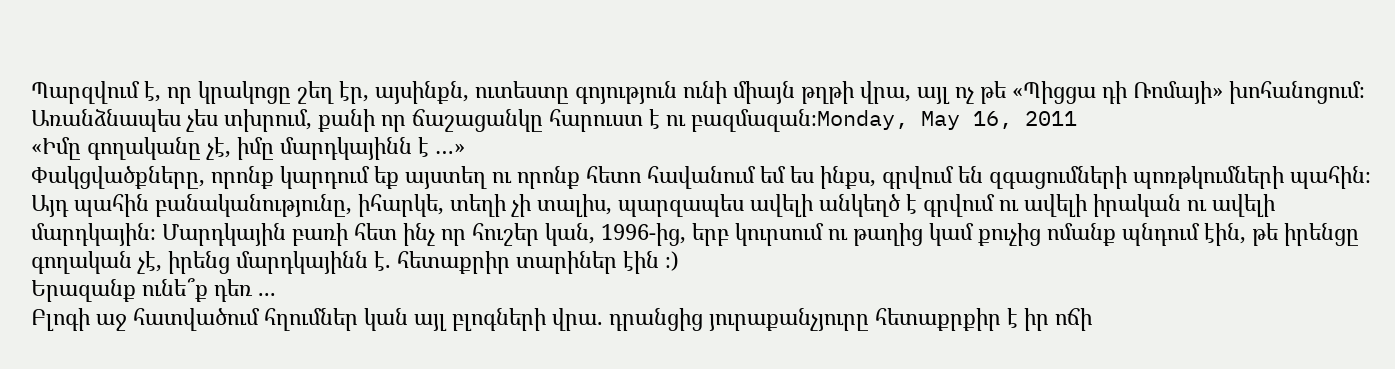Պարզվում է, որ կրակոցը շեղ էր, այսինքն, ուտեստը գոյություն ունի միայն թղթի վրա, այլ ոչ թե «Պիցցա դի Ռոմայի» խոհանոցում։ Առանձնապես չես տխրում, քանի որ ճաշացանկը հարուստ է ու բազմազան։Monday, May 16, 2011
«Իմը գողականը չէ, իմը մարդկայինն է …»
Փակցվածքները, որոնք կարդում եք այստեղ ու որոնք հետո հավանում եմ ես ինքս, գրվում են զգացումների պոռթկումների պահին։ Այդ պահին բանականությունը, իհարկե, տեղի չի տալիս, պարզապես ավելի անկեղծ է գրվում ու ավելի իրական ու ավելի մարդկային։ Մարդկային բառի հետ ինչ որ հուշեր կան, 1996-ից, երբ կուրսում ու թաղից կամ քուչից ոմանք պնդում էին, թե իրենցը գողական չէ, իրենց մարդկայինն է. հետաքրիր տարիներ էին ։)
Երազանք ունե՞ք դեռ ...
Բլոգի աջ հատվածում հղումներ կան այլ բլոգների վրա. դրանցից յուրաքանչյուրը հետաքրքիր է իր ոճի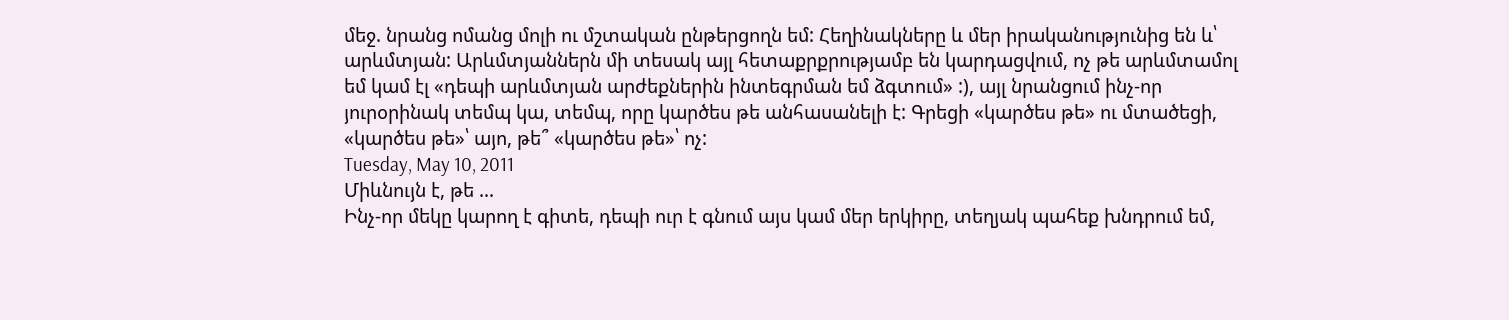մեջ. նրանց ոմանց մոլի ու մշտական ընթերցողն եմ: Հեղինակները և մեր իրականությունից են և՝ արևմտյան: Արևմտյաններն մի տեսակ այլ հետաքրքրությամբ են կարդացվում, ոչ թե արևմտամոլ եմ կամ էլ «դեպի արևմտյան արժեքներին ինտեգրման եմ ձգտում» :), այլ նրանցում ինչ-որ յուրօրինակ տեմպ կա, տեմպ, որը կարծես թե անհասանելի է: Գրեցի «կարծես թե» ու մտածեցի, «կարծես թե»՝ այո, թե՞ «կարծես թե»՝ ոչ:
Tuesday, May 10, 2011
Միևնույն է, թե ...
Ինչ-որ մեկը կարող է գիտե, դեպի ուր է գնում այս կամ մեր երկիրը, տեղյակ պահեք խնդրում եմ,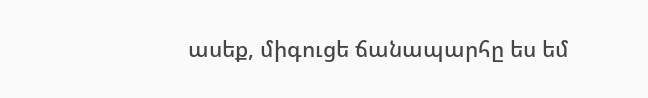ասեք, միգուցե ճանապարհը ես եմ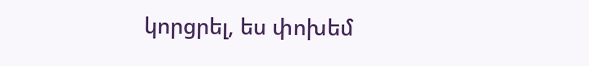կորցրել, ես փոխեմ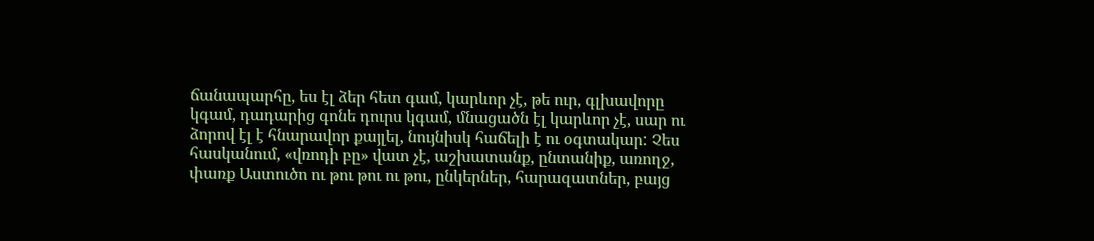ճանապարհը, ես էլ ձեր հետ գամ, կարևոր չէ, թե ուր, գլխավորը կգամ, դադարից գոնե դուրս կգամ, մնացածն էլ կարևոր չէ, սար ու ձորով էլ է հնարավոր քայլել, նույնիսկ հաճելի է ու օգտակար: Չես հասկանում, «վռոդի բը» վատ չէ, աշխատանք, ընտանիք, առողջ, փառք Աստուծո ու թու թու ու թու, ընկերներ, հարազատներ, բայց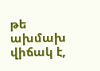թե ախմախ վիճակ է,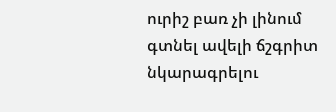ուրիշ բառ չի լինում գտնել ավելի ճշգրիտ նկարագրելու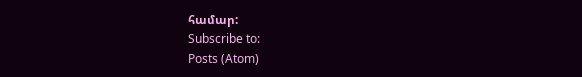համար:
Subscribe to:
Posts (Atom)